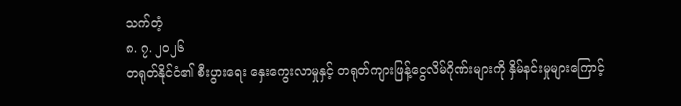သက်တံ့
၈. ၇. ၂၀၂၆
တရုတ်နိုင်ငံ၏ စီးပွားရေး နှေးကွေးလာမှုနှင့် တရုတ်ကျားဖြန့်ငွေလိမ်ဂိုဏ်းများကို နှိမ်နင်းမှုများကြောင့်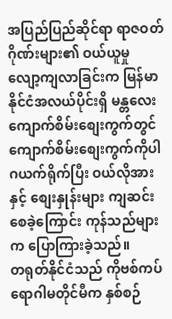အပြည်ပြည်ဆိုင်ရာ ရာဇဝတ်ဂိုဏ်းများ၏ ဝယ်ယူမှု လျော့ကျလာခြင်းက မြန်မာနိုင်ငံအလယ်ပိုင်းရှိ မန္တလေးကျောက်စိမ်းစျေးကွက်တွင် ကျောက်စိမ်းစျေးကွက်ကိုပါ ဂယက်ရိုက်ပြီး ဝယ်လိုအားနှင့် စျေးနှုန်းများ ကျဆင်းစေခဲ့ကြောင်း ကုန်သည်များက ပြောကြားခဲ့သည်။
တရုတ်နိုင်ငံသည် ကိုဗစ်ကပ်ရောဂါမတိုင်မီက နှစ်စဉ်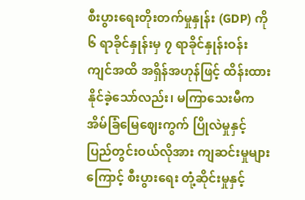စီးပွားရေးတိုးတက်မှုနှုန်း (GDP) ကို ၆ ရာခိုင်နှုန်းမှ ၇ ရာခိုင်နှုန်းဝန်းကျင်အထိ အရှိန်အဟုန်ဖြင့် ထိန်းထားနိုင်ခဲ့သော်လည်း၊ မကြာသေးမီက အိမ်ခြံမြေဈေးကွက် ပြိုလဲမှုနှင့် ပြည်တွင်းဝယ်လိုအား ကျဆင်းမှုများကြောင့် စီးပွားရေး တုံ့ဆိုင်းမှုနှင့်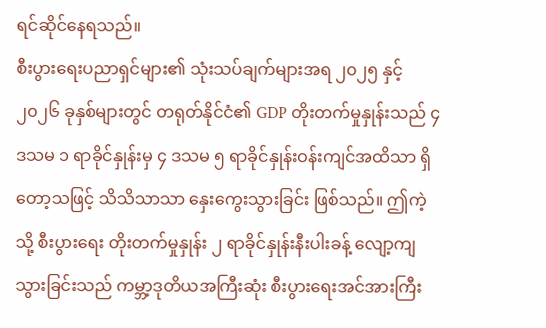ရင်ဆိုင်နေရသည်။
စီးပွားရေးပညာရှင်များ၏ သုံးသပ်ချက်များအရ ၂၀၂၅ နှင့် ၂၀၂၆ ခုနှစ်များတွင် တရုတ်နိုင်ငံ၏ GDP တိုးတက်မှုနှုန်းသည် ၄ ဒသမ ၁ ရာခိုင်နှုန်းမှ ၄ ဒသမ ၅ ရာခိုင်နှုန်းဝန်းကျင်အထိသာ ရှိတော့သဖြင့် သိသိသာသာ နှေးကွေးသွားခြင်း ဖြစ်သည်။ ဤကဲ့သို့ စီးပွားရေး တိုးတက်မှုနှုန်း ၂ ရာခိုင်နှုန်းနီးပါးခန့် လျော့ကျသွားခြင်းသည် ကမ္ဘာ့ဒုတိယအကြီးဆုံး စီးပွားရေးအင်အားကြီး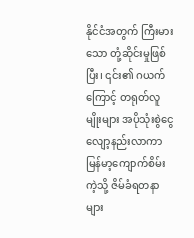နိုင်ငံအတွက် ကြီးမားသော တုံ့ဆိုင်းမှုဖြစ်ပြီး၊ ၎င်း၏ ဂယက်ကြောင့် တရုတ်လူမျိုးများ အပိုသုံးစွဲငွေ လျော့နည်းလာကာ မြန်မာ့ကျောက်စိမ်းကဲ့သို့ ဇိမ်ခံရတနာများ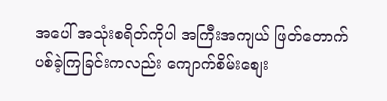အပေါ် အသုံးစရိတ်ကိုပါ အကြီးအကျယ် ဖြတ်တောက်ပစ်ခဲ့ကြခြင်းကလည်း ကျောက်စိမ်းစျေး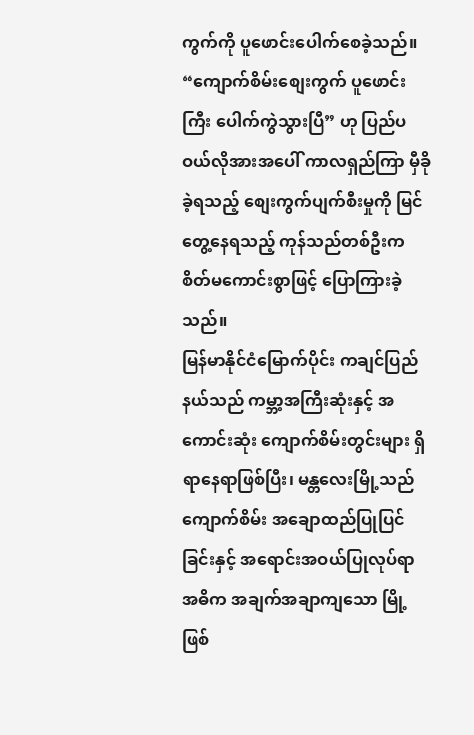ကွက်ကို ပူဖောင်းပေါက်စေခဲ့သည်။
“ကျောက်စိမ်းစျေးကွက် ပူဖောင်းကြီး ပေါက်ကွဲသွားပြီ” ဟု ပြည်ပဝယ်လိုအားအပေါ် ကာလရှည်ကြာ မှီခိုခဲ့ရသည့် စျေးကွက်ပျက်စီးမှုကို မြင်တွေ့နေရသည့် ကုန်သည်တစ်ဦးက စိတ်မကောင်းစွာဖြင့် ပြောကြားခဲ့သည်။
မြန်မာနိုင်ငံမြောက်ပိုင်း ကချင်ပြည်နယ်သည် ကမ္ဘာ့အကြီးဆုံးနှင့် အကောင်းဆုံး ကျောက်စိမ်းတွင်းများ ရှိရာနေရာဖြစ်ပြီး၊ မန္တလေးမြို့သည် ကျောက်စိမ်း အချောထည်ပြုပြင်ခြင်းနှင့် အရောင်းအဝယ်ပြုလုပ်ရာ အဓိက အချက်အချာကျသော မြို့ဖြစ်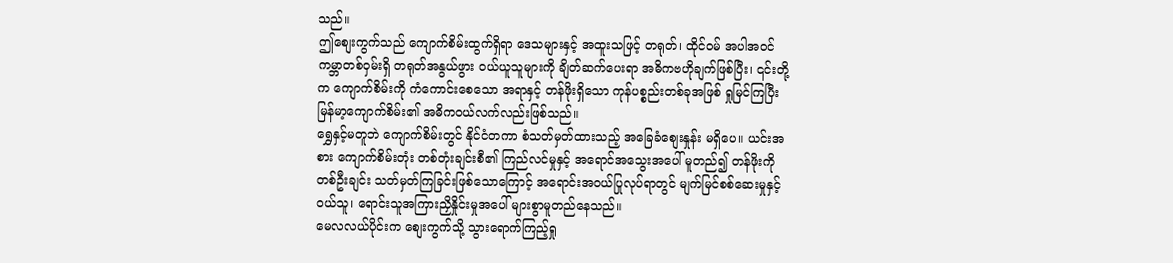သည်။
ဤစျေးကွက်သည် ကျောက်စိမ်းထွက်ရှိရာ ဒေသများနှင့် အထူးသဖြင့် တရုတ်၊ ထိုင်ဝမ် အပါအဝင် ကမ္ဘာတစ်ဝှမ်းရှိ တရုတ်အနွယ်ဖွား ဝယ်ယူသူများကို ချိတ်ဆက်ပေးရာ အဓိကဗဟိုချက်ဖြစ်ပြီး၊ ၎င်းတို့က ကျောက်စိမ်းကို ကံကောင်းစေသော အရာနှင့် တန်ဖိုးရှိသော ကုန်ပစ္စည်းတစ်ခုအဖြစ် ရှုမြင်ကြပြီး မြန်မာ့ကျောက်စိမ်း၏ အဓိကဝယ်လက်လည်းဖြစ်သည်။
ရွှေနှင့်မတူဘဲ ကျောက်စိမ်းတွင် နိုင်ငံတကာ စံသတ်မှတ်ထားသည့် အခြေခံစျေးနှုန်း မရှိပေ။ ယင်းအစား ကျောက်စိမ်းတုံး တစ်တုံးချင်းစီ၏ ကြည်လင်မှုနှင့် အရောင်အသွေးအပေါ် မူတည်၍ တန်ဖိုးကို တစ်ဦးချင်း သတ်မှတ်ကြခြင်းဖြစ်သောကြောင့် အရောင်းအဝယ်ပြုလုပ်ရာတွင် မျက်မြင်စစ်ဆေးမှုနှင့် ဝယ်သူ၊ ရောင်းသူအကြားညှိနှိုင်းမှုအပေါ် များစွာမူတည်နေသည်။
မေလလယ်ပိုင်းက စျေးကွက်သို့ သွားရောက်ကြည့်ရှု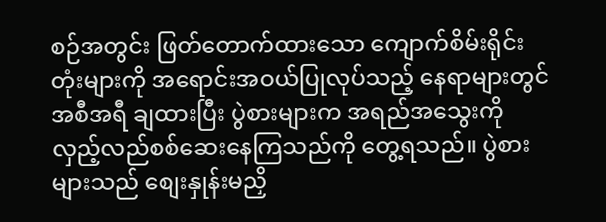စဉ်အတွင်း ဖြတ်တောက်ထားသော ကျောက်စိမ်းရိုင်းတုံးများကို အရောင်းအဝယ်ပြုလုပ်သည့် နေရာများတွင် အစီအရီ ချထားပြီး ပွဲစားများက အရည်အသွေးကို လှည့်လည်စစ်ဆေးနေကြသည်ကို တွေ့ရသည်။ ပွဲစားများသည် စျေးနှုန်းမညှိ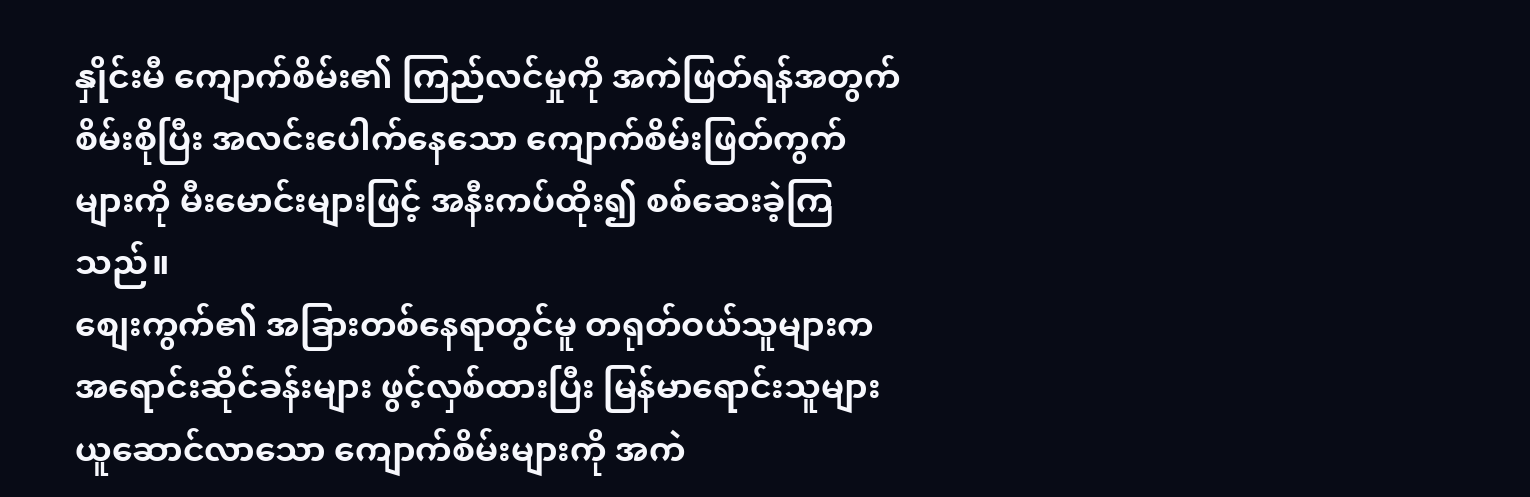နှိုင်းမီ ကျောက်စိမ်း၏ ကြည်လင်မှုကို အကဲဖြတ်ရန်အတွက် စိမ်းစိုပြီး အလင်းပေါက်နေသော ကျောက်စိမ်းဖြတ်ကွက်များကို မီးမောင်းများဖြင့် အနီးကပ်ထိုး၍ စစ်ဆေးခဲ့ကြသည်။
စျေးကွက်၏ အခြားတစ်နေရာတွင်မူ တရုတ်ဝယ်သူများက အရောင်းဆိုင်ခန်းများ ဖွင့်လှစ်ထားပြီး မြန်မာရောင်းသူများ ယူဆောင်လာသော ကျောက်စိမ်းများကို အကဲ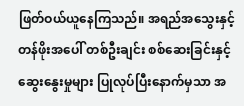ဖြတ်ဝယ်ယူနေကြသည်။ အရည်အသွေးနှင့် တန်ဖိုးအပေါ် တစ်ဦးချင်း စစ်ဆေးခြင်းနှင့် ဆွေးနွေးမှုများ ပြုလုပ်ပြီးနောက်မှသာ အ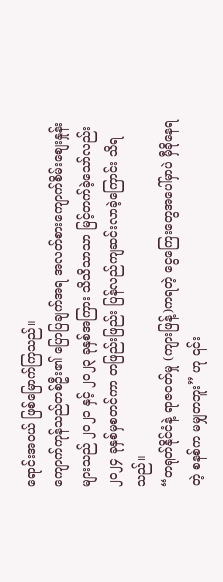ရောင်းအဝယ် ဖြစ်မြောက်ကြသည်။
ကျောက်ကုန်သည်တစ်ဦး၏ ပြောပြချက်အရ အလတ်စားကျောက်စိမ်းစျေးနှုန်းများသည် ၂၀၂၁ နှင့် ၂၀၂၃ ခုနှစ်အကြား သိသိသာသာ မြင့်တက်ခဲ့သော်လည်း ၂၀၂၄ ခုနှစ်မှစတင်ကာ တဖြည်းဖြည်း ပြန်လည်ကျဆင်းလာခဲ့ကြောင်း သိရသည်။
“တရုတ်နိုင်ငံနဲ့ ရာဇဝတ်မှု (ကျားဖြန့်)ကရတဲ့ ငွေကြေးတွေအပေါ်မှာပဲ မှီခိုနေရတဲ့ စနစ်က မမျှတဘူး” ဟု ၎င်း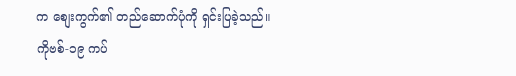က စျေးကွက်၏ တည်ဆောက်ပုံကို ရှင်းပြခဲ့သည်။
ကိုဗစ်-၁၉ ကပ်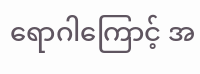ရောဂါကြောင့် အ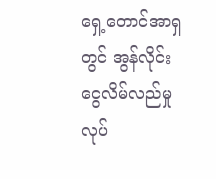ရှေ့တောင်အာရှတွင် အွန်လိုင်းငွေလိမ်လည်မှု လုပ်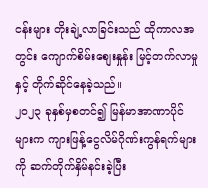ငန်းများ တိုးချဲ့လာခြင်းသည် ထိုကာလအတွင်း ကျောက်စိမ်းစျေးနှုန်း မြင့်တက်လာမှုနှင့် တိုက်ဆိုင်နေခဲ့သည်။
၂၀၂၃ ခုနှစ်မှစတင်၍ မြန်မာအာဏာပိုင်များက ကျားဖြန့်ငွေလိမ်ဂိုဏ်းကွန်ရက်များကို ဆက်တိုက်နှိမ်နင်းခဲ့ပြီး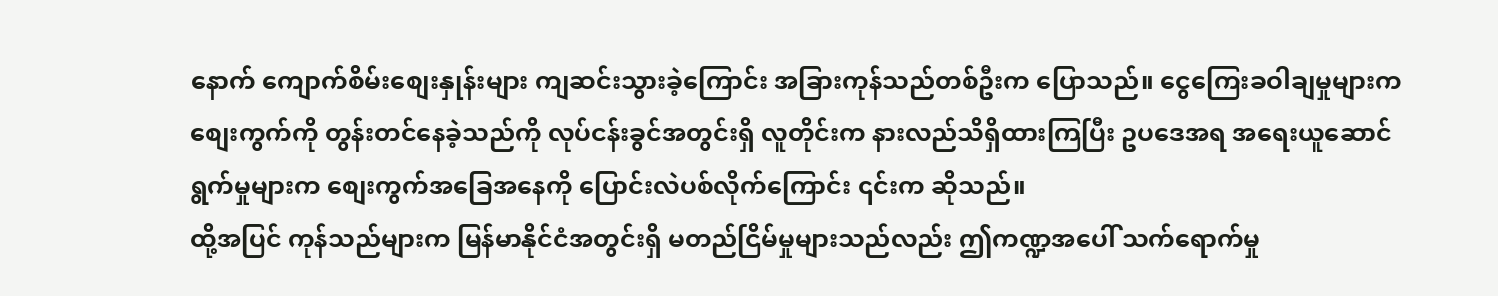နောက် ကျောက်စိမ်းစျေးနှုန်းများ ကျဆင်းသွားခဲ့ကြောင်း အခြားကုန်သည်တစ်ဦးက ပြောသည်။ ငွေကြေးခဝါချမှုများက စျေးကွက်ကို တွန်းတင်နေခဲ့သည်ကို လုပ်ငန်းခွင်အတွင်းရှိ လူတိုင်းက နားလည်သိရှိထားကြပြီး ဥပဒေအရ အရေးယူဆောင်ရွက်မှုများက စျေးကွက်အခြေအနေကို ပြောင်းလဲပစ်လိုက်ကြောင်း ၎င်းက ဆိုသည်။
ထို့အပြင် ကုန်သည်များက မြန်မာနိုင်ငံအတွင်းရှိ မတည်ငြိမ်မှုများသည်လည်း ဤကဏ္ဍအပေါ် သက်ရောက်မှု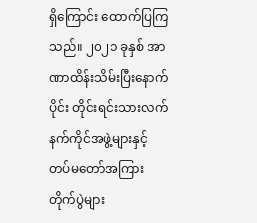ရှိကြောင်း ထောက်ပြကြသည်။ ၂၀၂၁ ခုနှစ် အာဏာထိန်းသိမ်းပြီးနောက်ပိုင်း တိုင်းရင်းသားလက်နက်ကိုင်အဖွဲ့များနှင့် တပ်မတော်အကြား တိုက်ပွဲများ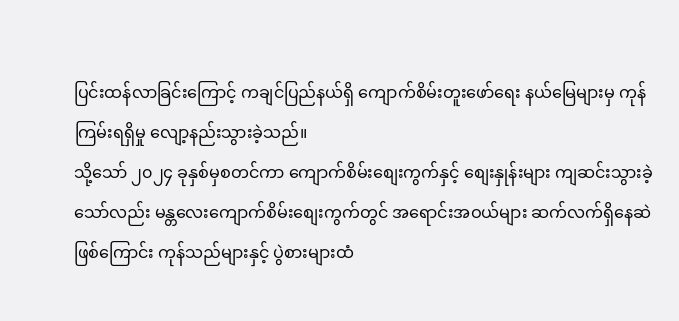ပြင်းထန်လာခြင်းကြောင့် ကချင်ပြည်နယ်ရှိ ကျောက်စိမ်းတူးဖော်ရေး နယ်မြေများမှ ကုန်ကြမ်းရရှိမှု လျော့နည်းသွားခဲ့သည်။
သို့သော် ၂၀၂၄ ခုနှစ်မှစတင်ကာ ကျောက်စိမ်းစျေးကွက်နှင့် စျေးနှုန်းများ ကျဆင်းသွားခဲ့သော်လည်း မန္တလေးကျောက်စိမ်းစျေးကွက်တွင် အရောင်းအဝယ်များ ဆက်လက်ရှိနေဆဲဖြစ်ကြောင်း ကုန်သည်များနှင့် ပွဲစားများထံ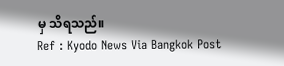မှ သိရသည်။
Ref : Kyodo News Via Bangkok Post